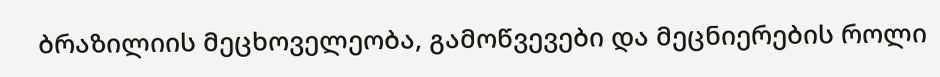ბრაზილიის მეცხოველეობა, გამოწვევები და მეცნიერების როლი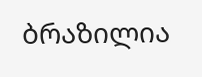ბრაზილია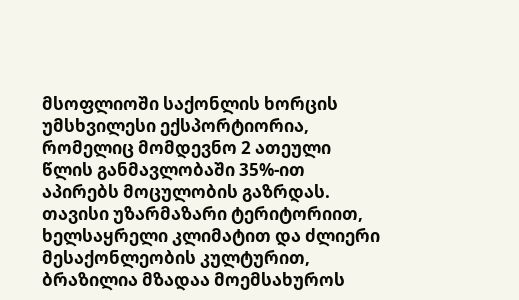მსოფლიოში საქონლის ხორცის უმსხვილესი ექსპორტიორია, რომელიც მომდევნო 2 ათეული წლის განმავლობაში 35%-ით აპირებს მოცულობის გაზრდას. თავისი უზარმაზარი ტერიტორიით, ხელსაყრელი კლიმატით და ძლიერი მესაქონლეობის კულტურით, ბრაზილია მზადაა მოემსახუროს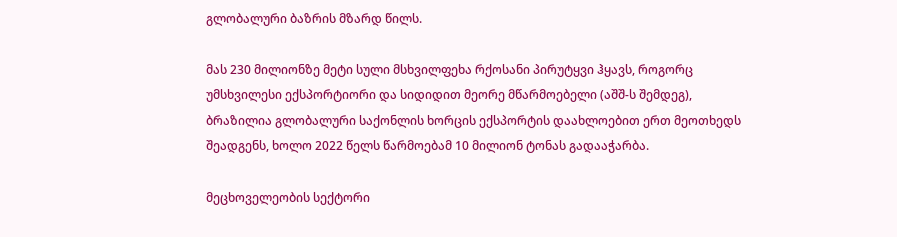გლობალური ბაზრის მზარდ წილს.

მას 230 მილიონზე მეტი სული მსხვილფეხა რქოსანი პირუტყვი ჰყავს, როგორც უმსხვილესი ექსპორტიორი და სიდიდით მეორე მწარმოებელი (აშშ-ს შემდეგ), ბრაზილია გლობალური საქონლის ხორცის ექსპორტის დაახლოებით ერთ მეოთხედს შეადგენს, ხოლო 2022 წელს წარმოებამ 10 მილიონ ტონას გადააჭარბა.

მეცხოველეობის სექტორი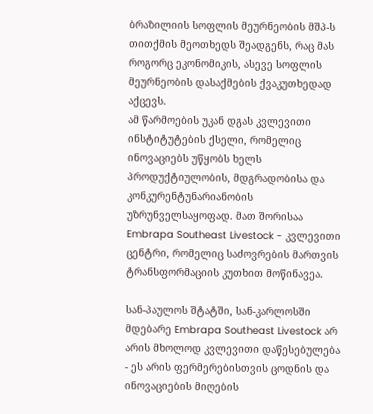ბრაზილიის სოფლის მეურნეობის მშპ-ს თითქმის მეოთხედს შეადგენს, რაც მას როგორც ეკონომიკის, ასევე სოფლის მეურნეობის დასაქმების ქვაკუთხედად აქცევს.
ამ წარმოების უკან დგას კვლევითი ინსტიტუტების ქსელი, რომელიც ინოვაციებს უწყობს ხელს პროდუქტიულობის, მდგრადობისა და კონკურენტუნარიანობის უზრუნველსაყოფად. მათ შორისაა Embrapa Southeast Livestock - კვლევითი ცენტრი, რომელიც საძოვრების მართვის ტრანსფორმაციის კუთხით მოწინავეა.

სან-პაულოს შტატში, სან-კარლოსში მდებარე Embrapa Southeast Livestock არ არის მხოლოდ კვლევითი დაწესებულება - ეს არის ფერმერებისთვის ცოდნის და ინოვაციების მიღების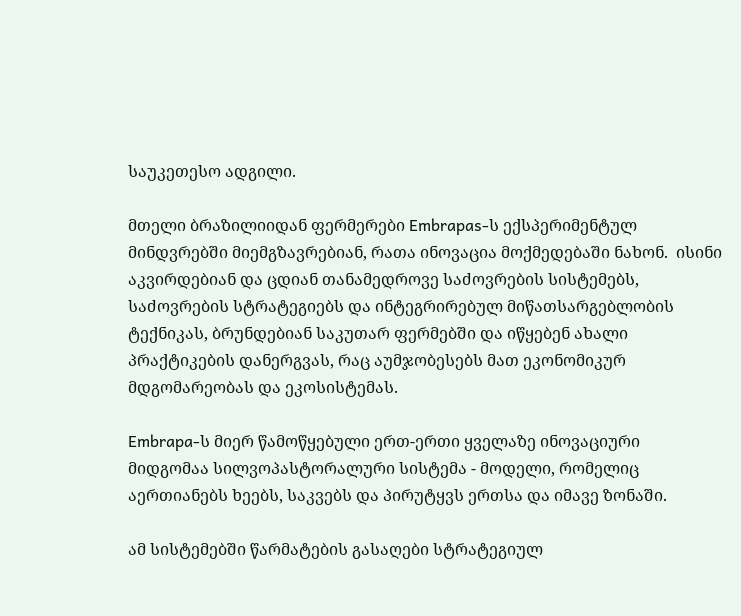საუკეთესო ადგილი.

მთელი ბრაზილიიდან ფერმერები Embrapas-ს ექსპერიმენტულ მინდვრებში მიემგზავრებიან, რათა ინოვაცია მოქმედებაში ნახონ.  ისინი აკვირდებიან და ცდიან თანამედროვე საძოვრების სისტემებს, საძოვრების სტრატეგიებს და ინტეგრირებულ მიწათსარგებლობის ტექნიკას, ბრუნდებიან საკუთარ ფერმებში და იწყებენ ახალი პრაქტიკების დანერგვას, რაც აუმჯობესებს მათ ეკონომიკურ მდგომარეობას და ეკოსისტემას.

Embrapa-ს მიერ წამოწყებული ერთ-ერთი ყველაზე ინოვაციური მიდგომაა სილვოპასტორალური სისტემა - მოდელი, რომელიც აერთიანებს ხეებს, საკვებს და პირუტყვს ერთსა და იმავე ზონაში.

ამ სისტემებში წარმატების გასაღები სტრატეგიულ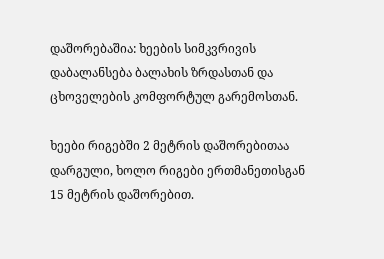დაშორებაშია: ხეების სიმკვრივის დაბალანსება ბალახის ზრდასთან და ცხოველების კომფორტულ გარემოსთან.

ხეები რიგებში 2 მეტრის დაშორებითაა დარგული, ხოლო რიგები ერთმანეთისგან 15 მეტრის დაშორებით.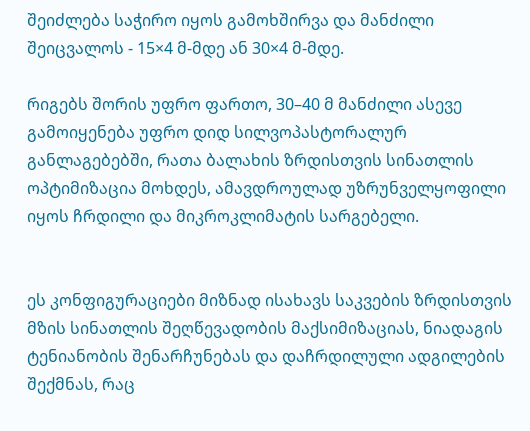შეიძლება საჭირო იყოს გამოხშირვა და მანძილი შეიცვალოს - 15×4 მ-მდე ან 30×4 მ-მდე.

რიგებს შორის უფრო ფართო, 30–40 მ მანძილი ასევე გამოიყენება უფრო დიდ სილვოპასტორალურ განლაგებებში, რათა ბალახის ზრდისთვის სინათლის ოპტიმიზაცია მოხდეს, ამავდროულად უზრუნველყოფილი იყოს ჩრდილი და მიკროკლიმატის სარგებელი.


ეს კონფიგურაციები მიზნად ისახავს საკვების ზრდისთვის მზის სინათლის შეღწევადობის მაქსიმიზაციას, ნიადაგის ტენიანობის შენარჩუნებას და დაჩრდილული ადგილების შექმნას, რაც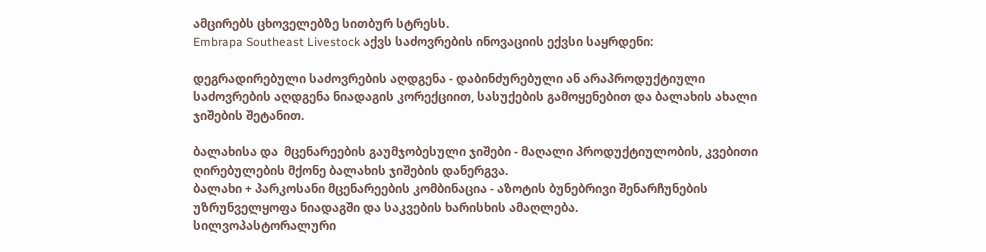ამცირებს ცხოველებზე სითბურ სტრესს.
Embrapa Southeast Livestock აქვს საძოვრების ინოვაციის ექვსი საყრდენი:

დეგრადირებული საძოვრების აღდგენა - დაბინძურებული ან არაპროდუქტიული  საძოვრების აღდგენა ნიადაგის კორექციით, სასუქების გამოყენებით და ბალახის ახალი ჯიშების შეტანით.

ბალახისა და  მცენარეების გაუმჯობესული ჯიშები - მაღალი პროდუქტიულობის, კვებითი ღირებულების მქონე ბალახის ჯიშების დანერგვა.
ბალახი + პარკოსანი მცენარეების კომბინაცია - აზოტის ბუნებრივი შენარჩუნების უზრუნველყოფა ნიადაგში და საკვების ხარისხის ამაღლება.
სილვოპასტორალური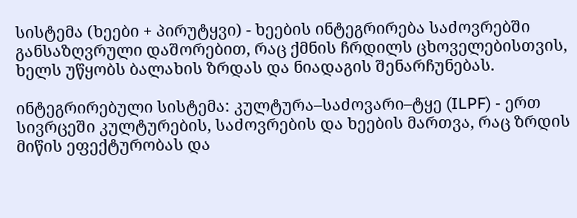სისტემა (ხეები + პირუტყვი) - ხეების ინტეგრირება საძოვრებში განსაზღვრული დაშორებით, რაც ქმნის ჩრდილს ცხოველებისთვის, ხელს უწყობს ბალახის ზრდას და ნიადაგის შენარჩუნებას.

ინტეგრირებული სისტემა: კულტურა–საძოვარი–ტყე (ILPF) - ერთ სივრცეში კულტურების, საძოვრების და ხეების მართვა, რაც ზრდის მიწის ეფექტურობას და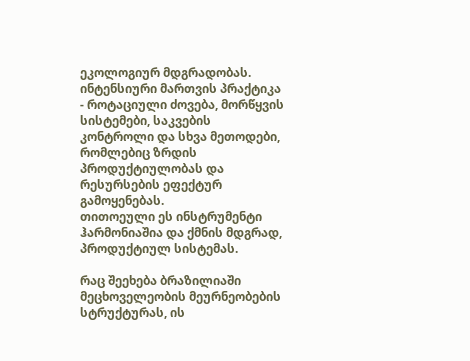ეკოლოგიურ მდგრადობას.
ინტენსიური მართვის პრაქტიკა - როტაციული ძოვება, მორწყვის სისტემები, საკვების კონტროლი და სხვა მეთოდები, რომლებიც ზრდის პროდუქტიულობას და რესურსების ეფექტურ გამოყენებას.
თითოეული ეს ინსტრუმენტი ჰარმონიაშია და ქმნის მდგრად, პროდუქტიულ სისტემას.

რაც შეეხება ბრაზილიაში მეცხოველეობის მეურნეობების სტრუქტურას, ის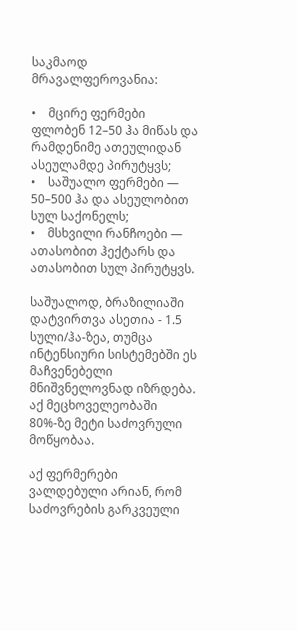საკმაოდ მრავალფეროვანია:

•    მცირე ფერმები ფლობენ 12–50 ჰა მიწას და რამდენიმე ათეულიდან ასეულამდე პირუტყვს;
•    საშუალო ფერმები — 50–500 ჰა და ასეულობით სულ საქონელს;
•    მსხვილი რანჩოები — ათასობით ჰექტარს და ათასობით სულ პირუტყვს.

საშუალოდ, ბრაზილიაში დატვირთვა ასეთია - 1.5 სული/ჰა-ზეა, თუმცა ინტენსიური სისტემებში ეს მაჩვენებელი მნიშვნელოვნად იზრდება. აქ მეცხოველეობაში 80%-ზე მეტი საძოვრული მოწყობაა.

აქ ფერმერები ვალდებული არიან, რომ საძოვრების გარკვეული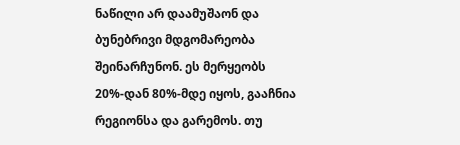ნაწილი არ დაამუშაონ და ბუნებრივი მდგომარეობა შეინარჩუნონ. ეს მერყეობს 20%-დან 80%-მდე იყოს, გააჩნია რეგიონსა და გარემოს. თუ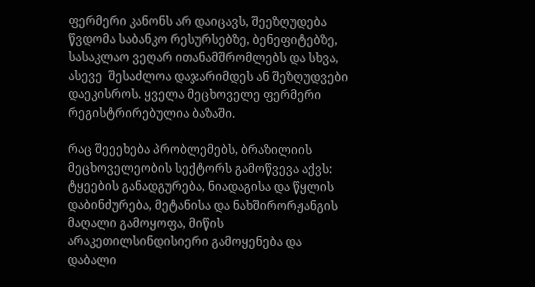ფერმერი კანონს არ დაიცავს, შეეზღუდება წვდომა საბანკო რესურსებზე, ბენეფიტებზე, სასაკლაო ვეღარ ითანამშრომლებს და სხვა, ასევე  შესაძლოა დაჯარიმდეს ან შეზღუდვები დაეკისროს. ყველა მეცხოველე ფერმერი რეგისტრირებულია ბაზაში.

რაც შეეეხება პრობლემებს, ბრაზილიის მეცხოველეობის სექტორს გამოწვევა აქვს: ტყეების განადგურება, ნიადაგისა და წყლის დაბინძურება, მეტანისა და ნახშირორჟანგის მაღალი გამოყოფა, მიწის არაკეთილსინდისიერი გამოყენება და დაბალი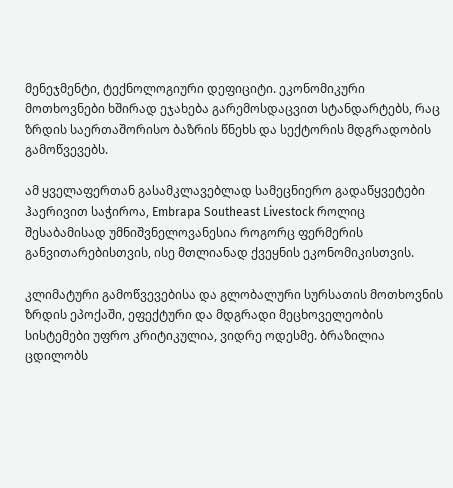მენეჯმენტი, ტექნოლოგიური დეფიციტი. ეკონომიკური მოთხოვნები ხშირად ეჯახება გარემოსდაცვით სტანდარტებს, რაც ზრდის საერთაშორისო ბაზრის წნეხს და სექტორის მდგრადობის გამოწვევებს.

ამ ყველაფერთან გასამკლავებლად სამეცნიერო გადაწყვეტები ჰაერივით საჭიროა, Embrapa Southeast Livestock როლიც შესაბამისად უმნიშვნელოვანესია როგორც ფერმერის განვითარებისთვის, ისე მთლიანად ქვეყნის ეკონომიკისთვის.

კლიმატური გამოწვევებისა და გლობალური სურსათის მოთხოვნის ზრდის ეპოქაში, ეფექტური და მდგრადი მეცხოველეობის სისტემები უფრო კრიტიკულია, ვიდრე ოდესმე. ბრაზილია ცდილობს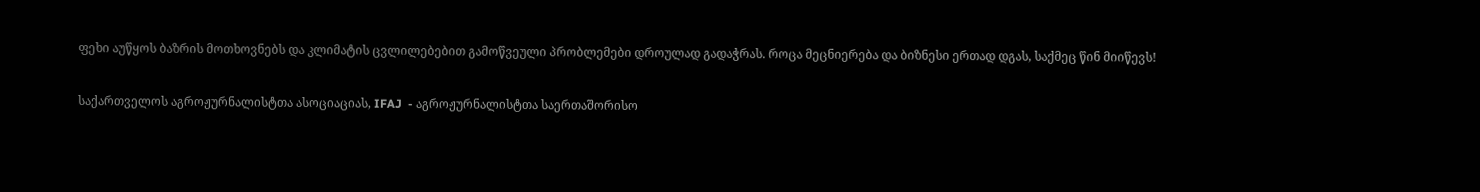ფეხი აუწყოს ბაზრის მოთხოვნებს და კლიმატის ცვლილებებით გამოწვეული პრობლემები დროულად გადაჭრას. როცა მეცნიერება და ბიზნესი ერთად დგას, საქმეც წინ მიიწევს!

საქართველოს აგროჟურნალისტთა ასოციაციას, IFAJ  - აგროჟურნალისტთა საერთაშორისო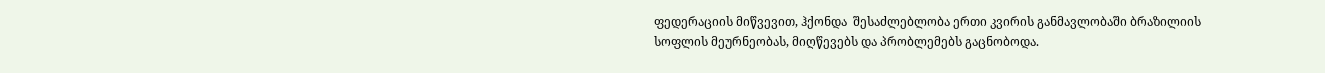ფედერაციის მიწვევით, ჰქონდა  შესაძლებლობა ერთი კვირის განმავლობაში ბრაზილიის სოფლის მეურნეობას, მიღწევებს და პრობლემებს გაცნობოდა.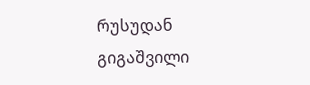რუსუდან გიგაშვილი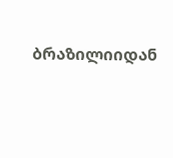ბრაზილიიდან